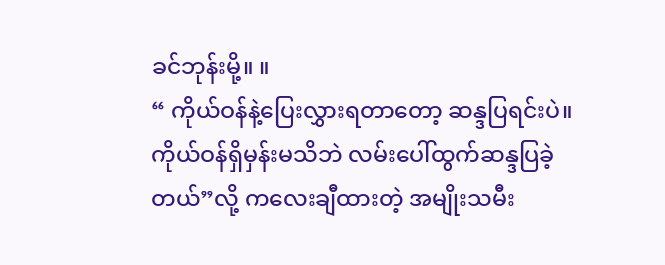ခင်ဘုန်းမို့။ ။
“ ကိုယ်ဝန်နဲ့ပြေးလွှားရတာတော့ ဆန္ဒပြရင်းပဲ။ ကိုယ်ဝန်ရှိမှန်းမသိဘဲ လမ်းပေါ်ထွက်ဆန္ဒပြခဲ့တယ်”လို့ ကလေးချီထားတဲ့ အမျိုးသမီး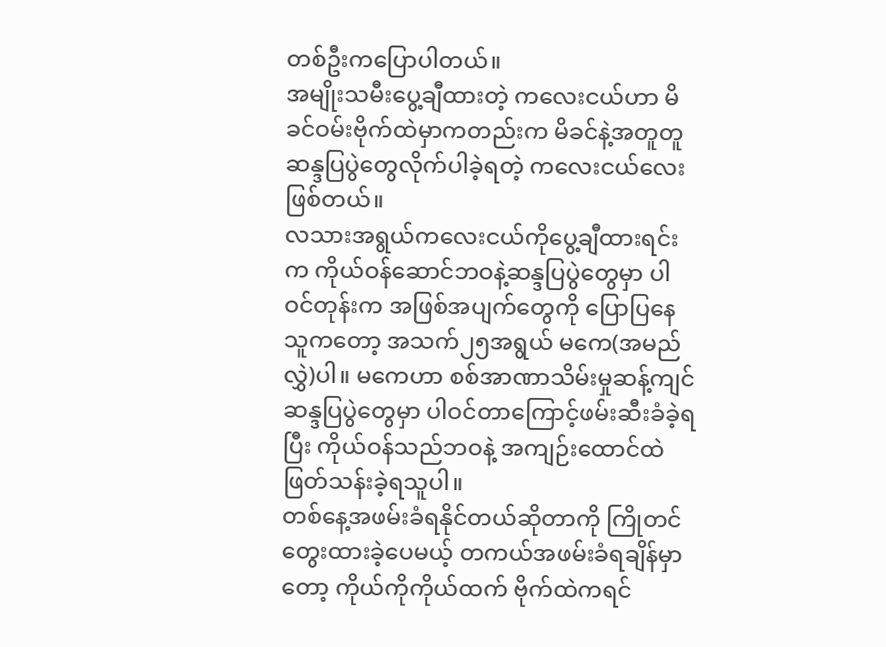တစ်ဦးကပြောပါတယ်။
အမျိုးသမီးပွေ့ချီထားတဲ့ ကလေးငယ်ဟာ မိခင်ဝမ်းဗိုက်ထဲမှာကတည်းက မိခင်နဲ့အတူတူ ဆန္ဒပြပွဲတွေလိုက်ပါခဲ့ရတဲ့ ကလေးငယ်လေးဖြစ်တယ်။
လသားအရွယ်ကလေးငယ်ကိုပွေ့ချီထားရင်းက ကိုယ်ဝန်ဆောင်ဘဝနဲ့ဆန္ဒပြပွဲတွေမှာ ပါဝင်တုန်းက အဖြစ်အပျက်တွေကို ပြောပြနေသူကတော့ အသက်၂၅အရွယ် မကေ(အမည်လွှဲ)ပါ။ မကေဟာ စစ်အာဏာသိမ်းမှုဆန့်ကျင်ဆန္ဒပြပွဲတွေမှာ ပါဝင်တာကြောင့်ဖမ်းဆီးခံခဲ့ရပြီး ကိုယ်ဝန်သည်ဘဝနဲ့ အကျဉ်းထောင်ထဲ ဖြတ်သန်းခဲ့ရသူပါ။
တစ်နေ့အဖမ်းခံရနိုင်တယ်ဆိုတာကို ကြိုတင်တွေးထားခဲ့ပေမယ့် တကယ်အဖမ်းခံရချိန်မှာတော့ ကိုယ်ကိုကိုယ်ထက် ဗိုက်ထဲကရင်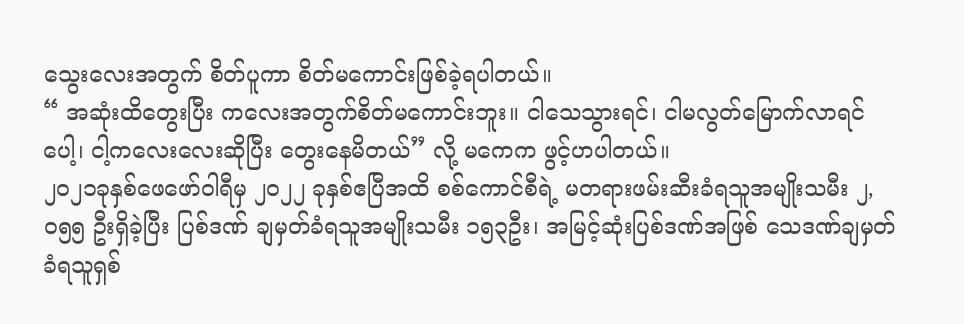သွေးလေးအတွက် စိတ်ပူကာ စိတ်မကောင်းဖြစ်ခဲ့ရပါတယ်။
“ အဆုံးထိတွေးပြီး ကလေးအတွက်စိတ်မကောင်းဘူး။ ငါသေသွားရင်၊ ငါမလွတ်မြောက်လာရင်ပေါ့၊ ငါ့ကလေးလေးဆိုပြီး တွေးနေမိတယ်” လို့ မကေက ဖွင့်ဟပါတယ်။
၂၀၂၁ခုနှစ်ဖေဖော်ဝါရီမှ ၂၀၂၂ ခုနှစ်ဧပြီအထိ စစ်ကောင်စီရဲ့ မတရားဖမ်းဆီးခံရသူအမျိုးသမီး ၂,၀၅၅ ဦးရှိခဲ့ပြီး ပြစ်ဒဏ် ချမှတ်ခံရသူအမျိုးသမီး ၁၅၃ဦး၊ အမြင့်ဆုံးပြစ်ဒဏ်အဖြစ် သေဒဏ်ချမှတ်ခံရသူရှစ်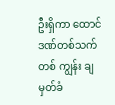ဦးရှိကာ ထောင်ဒဏ်တစ်သက်တစ် ကျွန်း ချမှတ်ခံ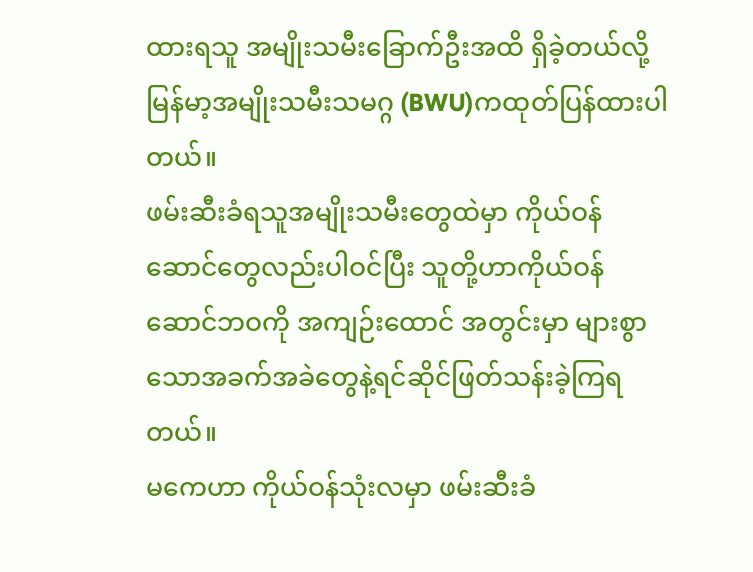ထားရသူ အမျိုးသမီးခြောက်ဦးအထိ ရှိခဲ့တယ်လို့ မြန်မာ့အမျိုးသမီးသမဂ္ဂ (BWU)ကထုတ်ပြန်ထားပါတယ်။
ဖမ်းဆီးခံရသူအမျိုးသမီးတွေထဲမှာ ကိုယ်ဝန်ဆောင်တွေလည်းပါဝင်ပြီး သူတို့ဟာကိုယ်ဝန်ဆောင်ဘဝကို အကျဉ်းထောင် အတွင်းမှာ များစွာသောအခက်အခဲတွေနဲ့ရင်ဆိုင်ဖြတ်သန်းခဲ့ကြရတယ်။
မကေဟာ ကိုယ်ဝန်သုံးလမှာ ဖမ်းဆီးခံ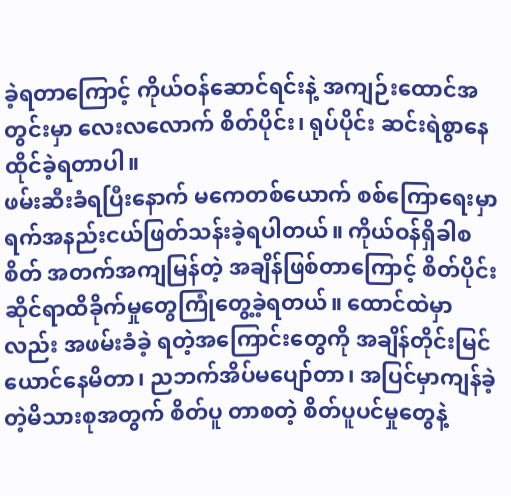ခဲ့ရတာကြောင့် ကိုယ်ဝန်ဆောင်ရင်းနဲ့ အကျဉ်းထောင်အတွင်းမှာ လေးလလောက် စိတ်ပိုင်း၊ ရုပ်ပိုင်း ဆင်းရဲစွာနေထိုင်ခဲ့ရတာပါ။
ဖမ်းဆီးခံရပြီးနောက် မကေတစ်ယောက် စစ်ကြောရေးမှာ ရက်အနည်းငယ်ဖြတ်သန်းခဲ့ရပါတယ်။ ကိုယ်ဝန်ရှိခါစ စိတ် အတက်အကျမြန်တဲ့ အချိန်ဖြစ်တာကြောင့် စိတ်ပိုင်းဆိုင်ရာထိခိုက်မှုတွေကြုံတွေ့ခဲ့ရတယ်။ ထောင်ထဲမှာလည်း အဖမ်းခံခဲ့ ရတဲ့အကြောင်းတွေကို အချိန်တိုင်းမြင်ယောင်နေမိတာ၊ ညဘက်အိပ်မပျော်တာ၊ အပြင်မှာကျန်ခဲ့တဲ့မိသားစုအတွက် စိတ်ပူ တာစတဲ့ စိတ်ပူပင်မှုတွေနဲ့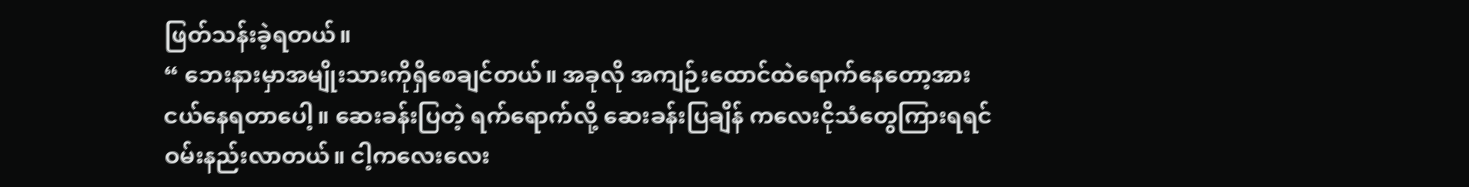ဖြတ်သန်းခဲ့ရတယ်။
“ ဘေးနားမှာအမျိုးသားကိုရှိစေချင်တယ်။ အခုလို အကျဉ်းထောင်ထဲရောက်နေတော့အားငယ်နေရတာပေါ့။ ဆေးခန်းပြတဲ့ ရက်ရောက်လို့ ဆေးခန်းပြချိန် ကလေးငိုသံတွေကြားရရင် ဝမ်းနည်းလာတယ်။ ငါ့ကလေးလေး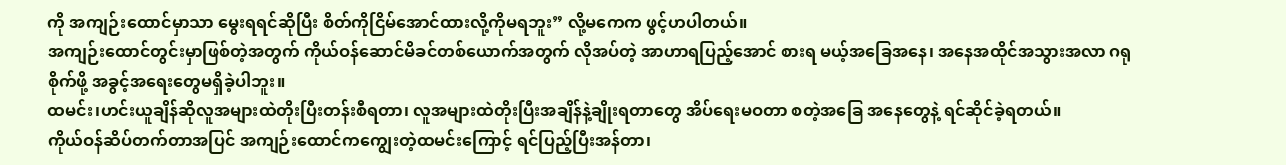ကို အကျဉ်းထောင်မှာသာ မွေးရရင်ဆိုပြီး စိတ်ကိုငြိမ်အောင်ထားလို့ကိုမရဘူး” လို့မကေက ဖွင့်ဟပါတယ်။
အကျဉ်းထောင်တွင်းမှာဖြစ်တဲ့အတွက် ကိုယ်ဝန်ဆောင်မိခင်တစ်ယောက်အတွက် လိုအပ်တဲ့ အာဟာရပြည့်အောင် စားရ မယ့်အခြေအနေ၊ အနေအထိုင်အသွားအလာ ဂရုစိုက်ဖို့ အခွင့်အရေးတွေမရှိခဲ့ပါဘူး။
ထမင်း၊ဟင်းယူချိန်ဆိုလူအများထဲတိုးပြီးတန်းစီရတာ၊ လူအများထဲတိုးပြီးအချိန်နဲ့ချိုးရတာတွေ အိပ်ရေးမဝတာ စတဲ့အခြေ အနေတွေနဲ့ ရင်ဆိုင်ခဲ့ရတယ်။
ကိုယ်ဝန်ဆိပ်တက်တာအပြင် အကျဉ်းထောင်ကကျွေးတဲ့ထမင်းကြောင့် ရင်ပြည့်ပြီးအန်တာ၊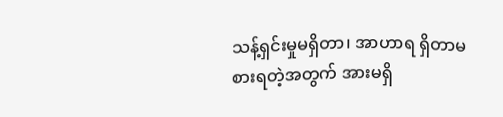သန့်ရှင်းမှုမရှိတာ၊ အာဟာရ ရှိတာမစားရတဲ့အတွက် အားမရှိ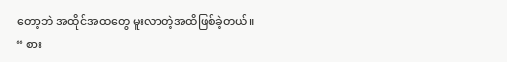တော့ဘဲ အထိုင်အထတွေ မူးလာတဲ့အထိဖြစ်ခဲ့တယ်။
“ စား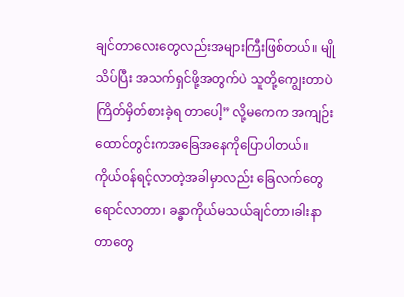ချင်တာလေးတွေလည်းအများကြီးဖြစ်တယ်။ မျိုသိပ်ပြီး အသက်ရှင်ဖို့အတွက်ပဲ သူတို့ကျွေးတာပဲကြိတ်မှိတ်စားခဲ့ရ တာပေါ့” လို့မကေက အကျဉ်းထောင်တွင်းကအခြေအနေကိုပြောပါတယ်။
ကိုယ်ဝန်ရင့်လာတဲ့အခါမှာလည်း ခြေလက်တွေရောင်လာတာ၊ ခန္ဓာကိုယ်မသယ်ချင်တာ၊ခါးနာတာတွေ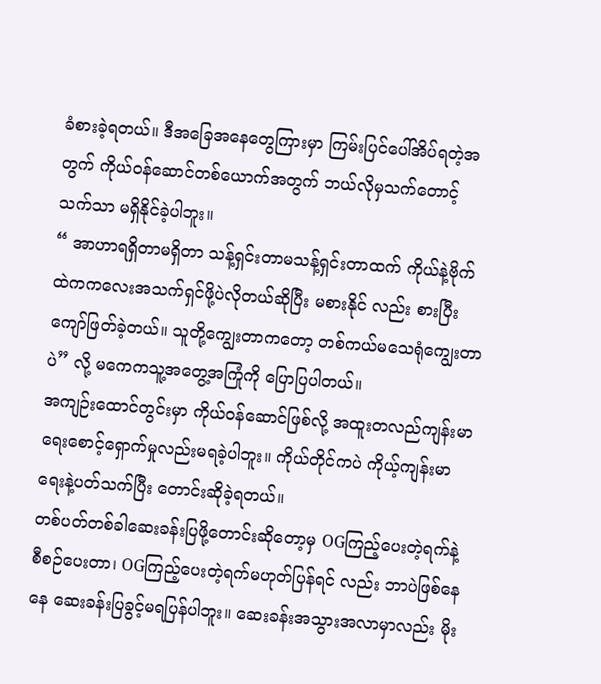ခံစားခဲ့ရတယ်။ ဒီအခြေအနေတွေကြားမှာ ကြမ်းပြင်ပေါ်အိပ်ရတဲ့အတွက် ကိုယ်ဝန်ဆောင်တစ်ယောက်အတွက် ဘယ်လိုမှသက်တောင့် သက်သာ မရှိနိုင်ခဲ့ပါဘူး။
“ အာဟာရရှိတာမရှိတာ သန့်ရှင်းတာမသန့်ရှင်းတာထက် ကိုယ်နဲ့ဗိုက်ထဲကကလေးအသက်ရှင်ဖို့ပဲလိုတယ်ဆိုပြီး မစားနိုင် လည်း စားပြီးကျော်ဖြတ်ခဲ့တယ်။ သူတို့ကျွေးတာကတော့ တစ်ကယ်မသေရုံကျွေးတာပဲ” လို့ မကေကသူ့အတွေ့အကြုံကို ပြောပြပါတယ်။
အကျဉ်းထောင်တွင်းမှာ ကိုယ်ဝန်ဆောင်ဖြစ်လို့ အထူးတလည်ကျန်းမာရေးစောင့်ရှောက်မှုလည်းမရခဲ့ပါဘူး။ ကိုယ်တိုင်ကပဲ ကိုယ့်ကျန်းမာရေးနဲ့ပတ်သက်ပြီး တောင်းဆိုခဲ့ရတယ်။
တစ်ပတ်တစ်ခါဆေးခန်းပြဖို့တောင်းဆိုတော့မှ OGကြည့်ပေးတဲ့ရက်နဲ့စီစဉ်ပေးတာ၊ OGကြည့်ပေးတဲ့ရက်မဟုတ်ပြန်ရင် လည်း ဘာပဲဖြစ်နေနေ ဆေးခန်းပြခွင့်မရပြန်ပါဘူး။ ဆေးခန်းအသွားအလာမှာလည်း မိုး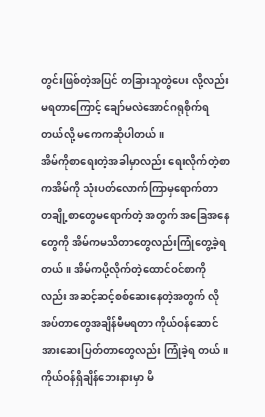တွင်းဖြစ်တဲ့အပြင် တခြားသူတွဲပေး လို့လည်းမရတာကြောင့် ချော်မလဲအောင်ဂရုစိုက်ရတယ်လို့ မကေကဆိုပါတယ်။
အိမ်ကိုစာရေးတဲ့အခါမှာလည်း ရေးလိုက်တဲ့စာကအိမ်ကို သုံးပတ်လောက်ကြာမှရောက်တာ တချို့စာတွေမရောက်တဲ့ အတွက် အခြေအနေတွေကို အိမ်ကမသိတာတွေလည်းကြုံတွေ့ခဲ့ရတယ်။ အိမ်ကပို့လိုက်တဲ့ထောင်ဝင်စာကိုလည်း အဆင့်ဆင့်စစ်ဆေးနေတဲ့အတွက် လိုအပ်တာတွေအချိန်မီမရတာ ကိုယ်ဝန်ဆောင်အားဆေးပြတ်တာတွေလည်း ကြုံခဲ့ရ တယ်။
ကိုယ်ဝန်ရှိချိန်ဘေးနားမှာ မိ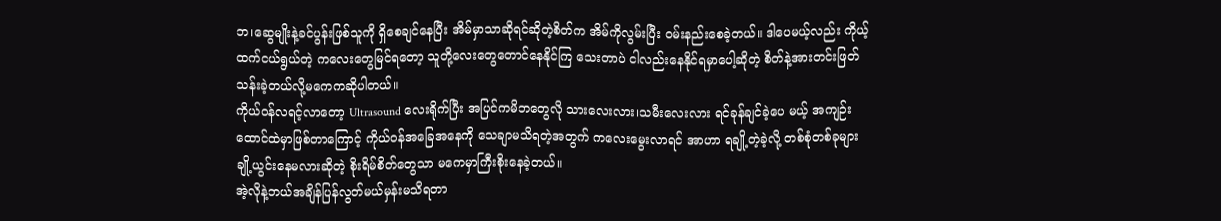ဘ၊ဆွေမျိုးနဲ့ခင်ပွန်းဖြစ်သူကို ရှိစေချင်နေပြီး အိမ်မှာသာဆိုရင်ဆိုတဲ့စိတ်က အိမ်ကိုလွမ်းပြီး ဝမ်းနည်းစေခဲ့တယ်။ ဒါပေမယ့်လည်း ကိုယ့်ထက်ငယ်ရွယ်တဲ့ ကလေးတွေမြင်ရတော့ သူတို့လေးတွေတောင်နေနိုင်ကြ သေးတာပဲ ငါလည်းနေနိုင်ရမှာပေါ့ဆိုတဲ့ စိတ်နဲ့အားတင်းဖြတ်သန်းခဲ့တယ်လို့မကေကဆိုပါတယ်။
ကိုယ်ဝန်လရင့်လာတော့ Ultrasound လေးရိုက်ပြီး အပြင်ကမိဘတွေလို သားလေးလား၊သမီးလေးလား ရင်ခုန်ချင်ခဲ့ပေ မယ့် အကျဉ်းထောင်ထဲမှာဖြစ်တာကြောင့် ကိုယ်ဝန်အခြေအနေကို သေချာမသိရတဲ့အတွက် ကလေးမွေးလာရင် အာဟာ ရချို့တဲ့ခဲ့လို့ တစ်စုံတစ်ခုများချို့ယွင်းနေမလားဆိုတဲ့ စိုးရိမ်စိတ်တွေသာ မကေမှာကြီးစိုးနေခဲ့တယ်။
အဲ့လိုနဲ့ဘယ်အချိန်ပြန်လွတ်မယ်မှန်းမသိရတာ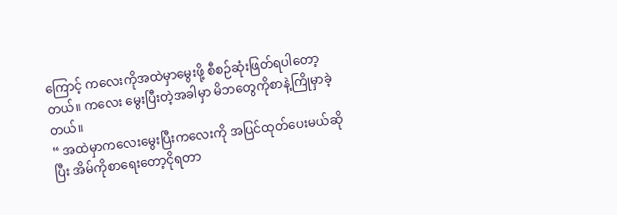ကြောင့် ကလေးကိုအထဲမှာမွေးဖို့ စီစဉ်ဆုံးဖြတ်ရပါတော့တယ်။ ကလေး မွေးပြီးတဲ့အခါမှာ မိဘတွေကိုစာနဲ့ကြိုမှာခဲ့တယ်။
“ အထဲမှာကလေးမွေးပြီးကလေးကို အပြင်ထုတ်ပေးမယ်ဆိုပြီး အိမ်ကိုစာရေးတော့ငိုရတာ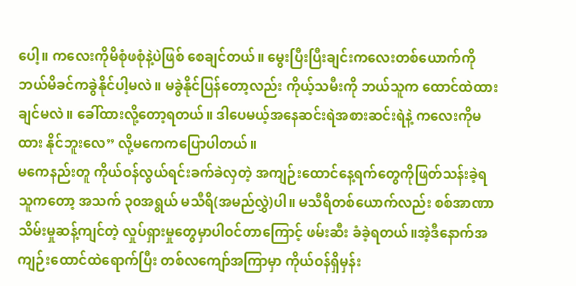ပေါ့။ ကလေးကိုမိစုံဖစုံနဲ့ပဲဖြစ် စေချင်တယ်။ မွေးပြီးပြီးချင်းကလေးတစ်ယောက်ကို ဘယ်မိခင်ကခွဲနိုင်ပါ့မလဲ။ မခွဲနိုင်ပြန်တော့လည်း ကိုယ့်သမီးကို ဘယ်သူက ထောင်ထဲထားချင်မလဲ။ ခေါ်ထားလို့တော့ရတယ်။ ဒါပေမယ့်အနေဆင်းရဲအစားဆင်းရဲနဲ့ ကလေးကိုမထား နိုင်ဘူးလေ” လို့မကေကပြောပါတယ်။
မကေနည်းတူ ကိုယ်ဝန်လွယ်ရင်းခက်ခဲလှတဲ့ အကျဉ်းထောင်နေ့ရက်တွေကိုဖြတ်သန်းခဲ့ရသူကတော့ အသက် ၃၀အရွယ် မသီရိ(အမည်လွှဲ)ပါ။ မသီရိတစ်ယောက်လည်း စစ်အာဏာသိမ်းမှုဆန့်ကျင်တဲ့ လှုပ်ရှားမှုတွေမှာပါဝင်တာကြောင့် ဖမ်းဆီး ခံခဲ့ရတယ်။အဲ့ဒီနောက်အကျဉ်းထောင်ထဲရောက်ပြီး တစ်လကျော်အကြာမှာ ကိုယ်ဝန်ရှိမှန်း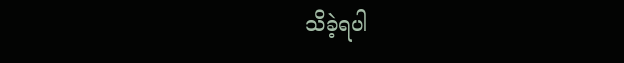သိခဲ့ရပါ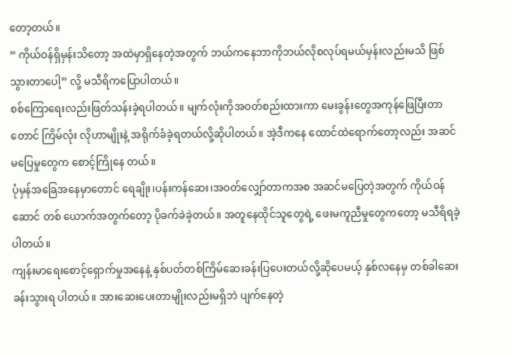တော့တယ်။
“ ကိုယ်ဝန်ရှိမှန်းသိတော့ အထဲမှာရှိနေတဲ့အတွက် ဘယ်ကနေဘာကိုဘယ်လိုစလုပ်ရမယ်မှန်းလည်းမသိ ဖြစ်သွားတာပေါ့” လို့ မသီရိကပြောပါတယ်။
စစ်ကြောရေးလည်းဖြတ်သန်းခဲ့ရပါတယ်။ မျက်လုံးကိုအဝတ်စည်းထားကာ မေးခွန်းတွေအကုန်ဖြေပြီးတာတောင် ကြိမ်လုံး လိုဟာမျိုးနဲ့ အရိုက်ခံခဲ့ရတယ်လို့ဆိုပါတယ်။ အဲ့ဒီကနေ ထောင်ထဲရောက်တော့လည်း အဆင်မပြေမှုတွေက စောင့်ကြိုနေ တယ်။
ပုံမှန်အခြေအနေမှာတောင် ရေချိုး၊ပန်းကန်ဆေး၊အဝတ်လျှော်တာကအစ အဆင်မပြေတဲ့အတွက် ကိုယ်ဝန်ဆောင် တစ် ယောက်အတွက်တော့ ပိုခက်ခဲခဲ့တယ်။ အတူနေထိုင်သူတွေရဲ့ ဖေးမကူညီမှုတွေကတော့ မသီရိရခဲ့ပါတယ်။
ကျန်းမာရေးစောင့်ရှောက်မှုအနေနဲ့ နှစ်ပတ်တစ်ကြိမ်ဆေးခန်းပြပေးတယ်လို့ဆိုပေမယ့် နှစ်လနေမှ တစ်ခါဆေးခန်းသွားရ ပါတယ်။ အားဆေးပေးတာမျိုးလည်းမရှိဘဲ ပျက်နေတဲ့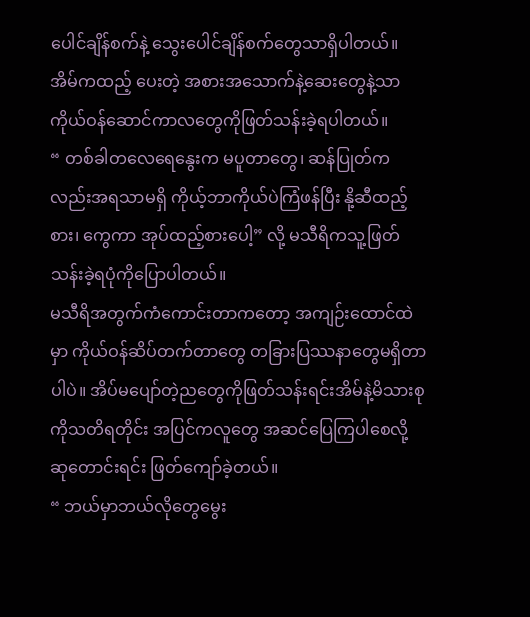ပေါင်ချိန်စက်နဲ့ သွေးပေါင်ချိန်စက်တွေသာရှိပါတယ်။ အိမ်ကထည့် ပေးတဲ့ အစားအသောက်နဲ့ဆေးတွေနဲ့သာ ကိုယ်ဝန်ဆောင်ကာလတွေကိုဖြတ်သန်းခဲ့ရပါတယ်။
“ တစ်ခါတလေရေနွေးက မပူတာတွေ၊ ဆန်ပြုတ်ကလည်းအရသာမရှိ ကိုယ့်ဘာကိုယ်ပဲကြံဖန်ပြီး နို့ဆီထည့်စား၊ ကွေကာ အုပ်ထည့်စားပေါ့” လို့ မသီရိကသူ့ဖြတ်သန်းခဲ့ရပုံကိုပြောပါတယ်။
မသီရိအတွက်ကံကောင်းတာကတော့ အကျဉ်းထောင်ထဲမှာ ကိုယ်ဝန်ဆိပ်တက်တာတွေ တခြားပြဿနာတွေမရှိတာပါပဲ။ အိပ်မပျော်တဲ့ညတွေကိုဖြတ်သန်းရင်းအိမ်နဲ့မိသားစုကိုသတိရတိုင်း အပြင်ကလူတွေ အဆင်ပြေကြပါစေလို့ ဆုတောင်းရင်း ဖြတ်ကျော်ခဲ့တယ်။
“ ဘယ်မှာဘယ်လိုတွေမွေး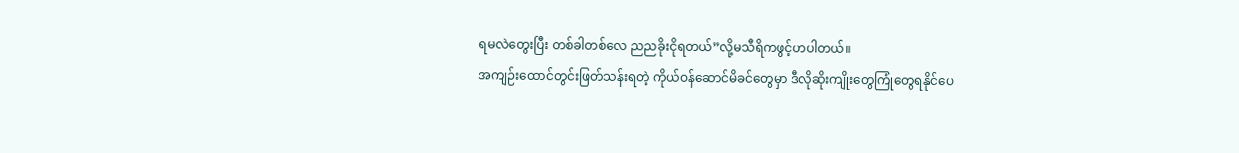ရမလဲတွေးပြီး တစ်ခါတစ်လေ ညညခိုးငိုရတယ်”လို့မသီရိကဖွင့်ဟပါတယ်။
အကျဉ်းထောင်တွင်းဖြတ်သန်းရတဲ့ ကိုယ်ဝန်ဆောင်မိခင်တွေမှာ ဒီလိုဆိုးကျိုးတွေကြုံတွေရနိုင်ပေ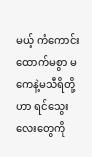မယ့် ကံကောင်း ထောက်မစွာ မကေနဲ့မသီရိတို့ဟာ ရင်သွေးလေးတွေကို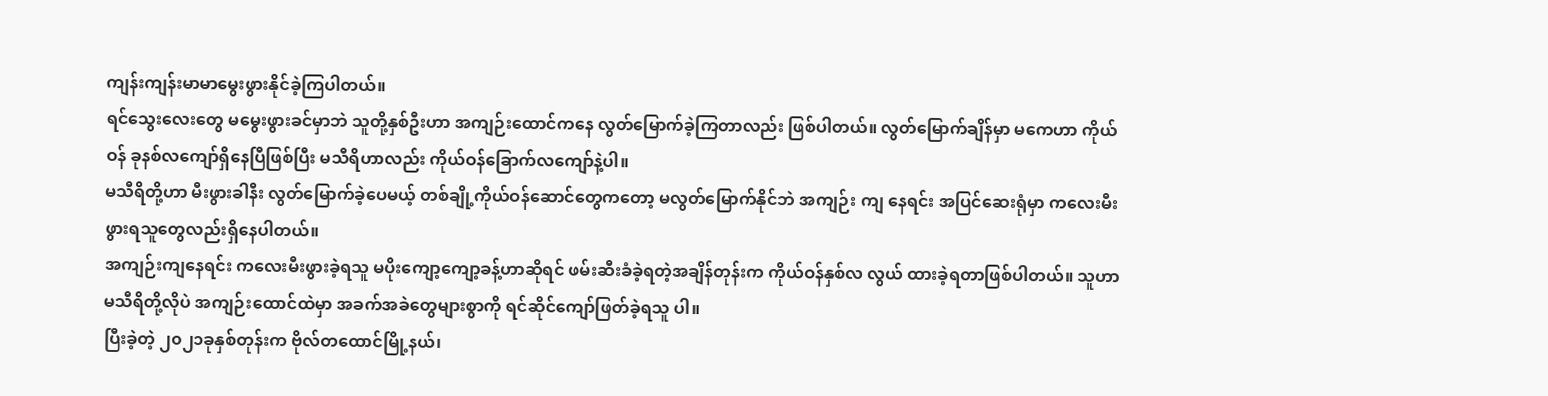ကျန်းကျန်းမာမာမွေးဖွားနိုင်ခဲ့ကြပါတယ်။
ရင်သွေးလေးတွေ မမွေးဖွားခင်မှာဘဲ သူတို့နှစ်ဦးဟာ အကျဉ်းထောင်ကနေ လွတ်မြောက်ခဲ့ကြတာလည်း ဖြစ်ပါတယ်။ လွတ်မြောက်ချိန်မှာ မကေဟာ ကိုယ်ဝန် ခုနစ်လကျော်ရှိနေပြီဖြစ်ပြီး မသီရိဟာလည်း ကိုယ်ဝန်ခြောက်လကျော်နဲ့ပါ။
မသီရိတို့ဟာ မီးဖွားခါနီး လွတ်မြောက်ခဲ့ပေမယ့် တစ်ချို့ကိုယ်ဝန်ဆောင်တွေကတော့ မလွတ်မြောက်နိုင်ဘဲ အကျဉ်း ကျ နေရင်း အပြင်ဆေးရုံမှာ ကလေးမီးဖွားရသူတွေလည်းရှိနေပါတယ်။
အကျဉ်းကျနေရင်း ကလေးမီးဖွားခဲ့ရသူ မပိုးကျော့ကျော့ခန့်ဟာဆိုရင် ဖမ်းဆီးခံခဲ့ရတဲ့အချိန်တုန်းက ကိုယ်ဝန်နှစ်လ လွယ် ထားခဲ့ရတာဖြစ်ပါတယ်။ သူဟာ မသီရိတို့လိုပဲ အကျဉ်းထောင်ထဲမှာ အခက်အခဲတွေများစွာကို ရင်ဆိုင်ကျော်ဖြတ်ခဲ့ရသူ ပါ။
ပြီးခဲ့တဲ့ ၂၀၂၁ခုနှစ်တုန်းက ဗိုလ်တထောင်မြို့နယ်၊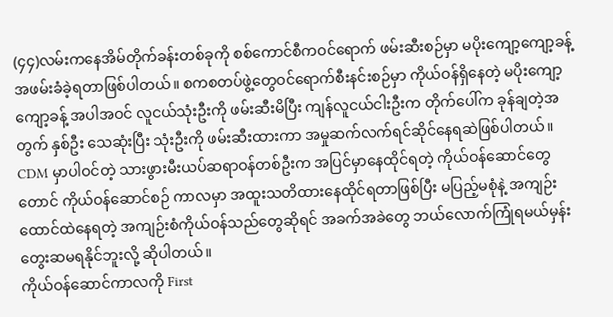(၄၄)လမ်းကနေအိမ်တိုက်ခန်းတစ်ခုကို စစ်ကောင်စီကဝင်ရောက် ဖမ်းဆီးစဉ်မှာ မပိုးကျော့ကျော့ခန့် အဖမ်းခံခဲ့ရတာဖြစ်ပါတယ်။ စကစတပ်ဖွဲ့တွေဝင်ရောက်စီးနင်းစဉ်မှာ ကိုယ်ဝန်ရှိနေတဲ့ မပိုးကျော့ကျော့ခန့် အပါအဝင် လူငယ်သုံးဦးကို ဖမ်းဆီးမိပြီး ကျန်လူငယ်ငါးဦးက တိုက်ပေါ်က ခုန်ချတဲ့အတွက် နှစ်ဦး သေဆုံးပြီး သုံးဦးကို ဖမ်းဆီးထားကာ အမှုဆက်လက်ရင်ဆိုင်နေရဆဲဖြစ်ပါတယ်။
CDM မှာပါဝင်တဲ့ သားဖွားမီးယပ်ဆရာဝန်တစ်ဦးက အပြင်မှာနေထိုင်ရတဲ့ ကိုယ်ဝန်ဆောင်တွေတောင် ကိုယ်ဝန်ဆောင်စဉ် ကာလမှာ အထူးသတိထားနေထိုင်ရတာဖြစ်ပြီး မပြည့်မစုံနဲ့ အကျဉ်းထောင်ထဲနေရတဲ့ အကျဉ်းစံကိုယ်ဝန်သည်တွေဆိုရင် အခက်အခဲတွေ ဘယ်လောက်ကြုံရမယ်မှန်း တွေးဆမရနိုင်ဘူးလို့ ဆိုပါတယ်။
ကိုယ်ဝန်ဆောင်ကာလကို First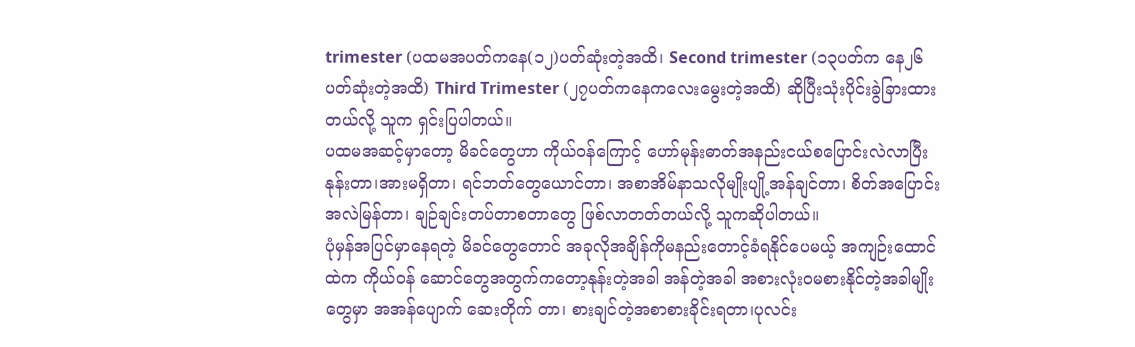trimester (ပထမအပတ်ကနေ(၁၂)ပတ်ဆုံးတဲ့အထိ၊ Second trimester (၁၃ပတ်က နေ၂၆ပတ်ဆုံးတဲ့အထိ) Third Trimester (၂၇ပတ်ကနေကလေးမွေးတဲ့အထိ) ဆိုပြီးသုံးပိုင်းခွဲခြားထားတယ်လို့ သူက ရှင်းပြပါတယ်။
ပထမအဆင့်မှာတော့ မိခင်တွေဟာ ကိုယ်ဝန်ကြောင့် ဟော်မုန်းဓာတ်အနည်းငယ်စပြောင်းလဲလာပြီး နုန်းတာ၊အားမရှိတာ၊ ရင်ဘတ်တွေယောင်တာ၊ အစာအိမ်နာသလိုမျိုးပျို့အန်ချင်တာ၊ စိတ်အပြောင်းအလဲမြန်တာ၊ ချဉ်ချင်းတပ်တာစတာတွေ ဖြစ်လာတတ်တယ်လို့ သူကဆိုပါတယ်။
ပုံမှန်အပြင်မှာနေရတဲ့ မိခင်တွေတောင် အခုလိုအချိန်ကိုမနည်းတောင့်ခံရနိုင်ပေမယ့် အကျဉ်းထောင်ထဲက ကိုယ်ဝန် ဆောင်တွေအတွက်ကတော့နုန်းတဲ့အခါ အန်တဲ့အခါ အစားလုံးဝမစားနိုင်တဲ့အခါမျိုးတွေမှာ အအန်ပျောက် ဆေးတိုက် တာ၊ စားချင်တဲ့အစာစားခိုင်းရတာ၊ပုလင်း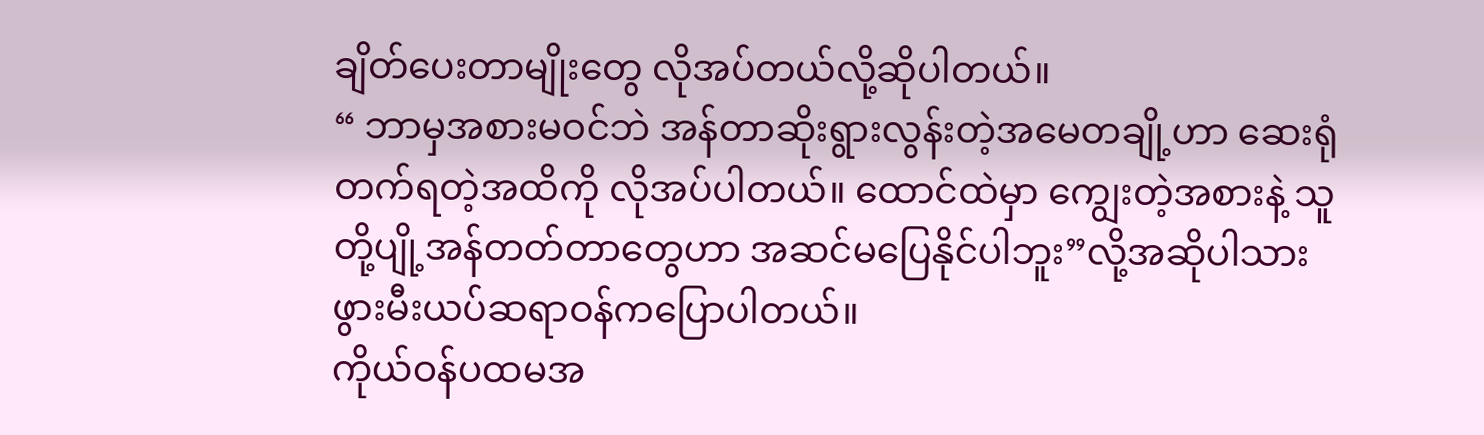ချိတ်ပေးတာမျိုးတွေ လိုအပ်တယ်လို့ဆိုပါတယ်။
“ ဘာမှအစားမဝင်ဘဲ အန်တာဆိုးရွားလွန်းတဲ့အမေတချို့ဟာ ဆေးရုံတက်ရတဲ့အထိကို လိုအပ်ပါတယ်။ ထောင်ထဲမှာ ကျွေးတဲ့အစားနဲ့ သူတို့ပျို့အန်တတ်တာတွေဟာ အဆင်မပြေနိုင်ပါဘူး”လို့အဆိုပါသားဖွားမီးယပ်ဆရာဝန်ကပြောပါတယ်။
ကိုယ်ဝန်ပထမအ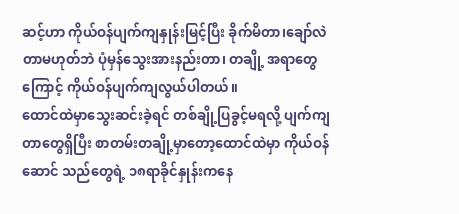ဆင့်ဟာ ကိုယ်ဝန်ပျက်ကျနှုန်းမြင့်ပြီး ခိုက်မိတာ၊ချော်လဲတာမဟုတ်ဘဲ ပုံမှန်သွေးအားနည်းတာ၊ တချို့ အရာတွေကြောင့် ကိုယ်ဝန်ပျက်ကျလွယ်ပါတယ်။
ထောင်ထဲမှာသွေးဆင်းခဲ့ရင် တစ်ချို့ပြခွင့်မရလို့ ပျက်ကျတာတွေရှိပြီး စာတမ်းတချို့မှာတော့ထောင်ထဲမှာ ကိုယ်ဝန်ဆောင် သည်တွေရဲ့ ၁၈ရာခိုင်နှုန်းကနေ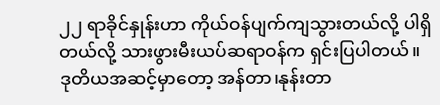၂၂ ရာခိုင်နှုန်းဟာ ကိုယ်ဝန်ပျက်ကျသွားတယ်လို့ ပါရှိတယ်လို့ သားဖွားမီးယပ်ဆရာဝန်က ရှင်းပြပါတယ်။
ဒုတိယအဆင့်မှာတော့ အန်တာ၊နုန်းတာ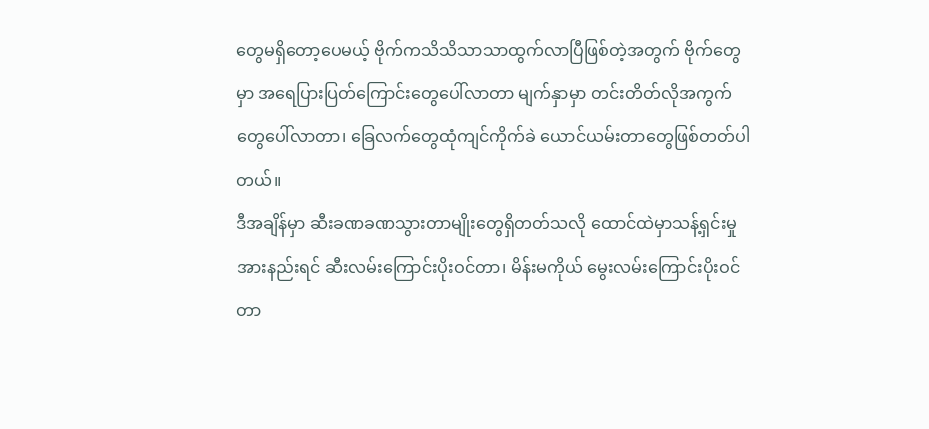တွေမရှိတော့ပေမယ့် ဗိုက်ကသိသိသာသာထွက်လာပြီဖြစ်တဲ့အတွက် ဗိုက်တွေမှာ အရေပြားပြတ်ကြောင်းတွေပေါ်လာတာ မျက်နှာမှာ တင်းတိတ်လိုအကွက်တွေပေါ်လာတာ၊ ခြေလက်တွေထုံကျင်ကိုက်ခဲ ယောင်ယမ်းတာတွေဖြစ်တတ်ပါတယ်။
ဒီအချိန်မှာ ဆီးခဏခဏသွားတာမျိုးတွေရှိတတ်သလို ထောင်ထဲမှာသန့်ရှင်းမှုအားနည်းရင် ဆီးလမ်းကြောင်းပိုးဝင်တာ၊ မိန်းမကိုယ် မွေးလမ်းကြောင်းပိုးဝင်တာ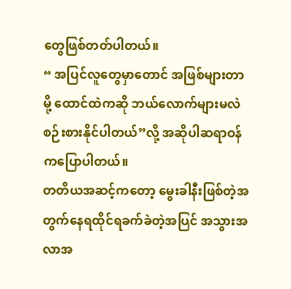တွေဖြစ်တတ်ပါတယ်။
“ အပြင်လူတွေမှာတောင် အဖြစ်များတာမို့ ထောင်ထဲကဆို ဘယ်လောက်များမလဲစဉ်းစားနိုင်ပါတယ်”လို့ အဆိုပါဆရာဝန် ကပြောပါတယ်။
တတိယအဆင့်ကတော့ မွေးခါနီးဖြစ်တဲ့အတွက်နေရထိုင်ရခက်ခဲတဲ့အပြင် အသွားအလာအ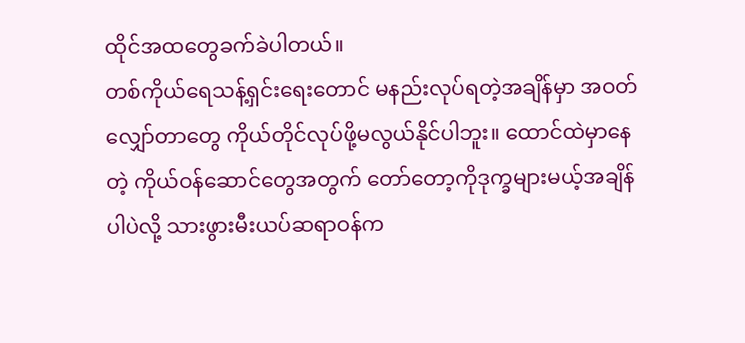ထိုင်အထတွေခက်ခဲပါတယ်။
တစ်ကိုယ်ရေသန့်ရှင်းရေးတောင် မနည်းလုပ်ရတဲ့အချိန်မှာ အဝတ်လျှော်တာတွေ ကိုယ်တိုင်လုပ်ဖို့မလွယ်နိုင်ပါဘူး။ ထောင်ထဲမှာနေတဲ့ ကိုယ်ဝန်ဆောင်တွေအတွက် တော်တော့ကိုဒုက္ခများမယ့်အချိန်ပါပဲလို့ သားဖွားမီးယပ်ဆရာဝန်က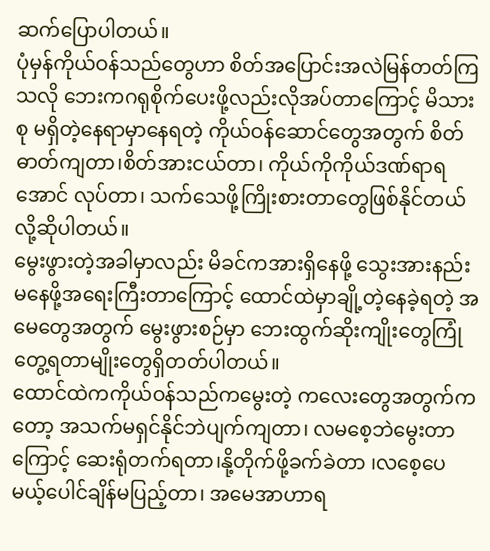ဆက်ပြောပါတယ်။
ပုံမှန်ကိုယ်ဝန်သည်တွေဟာ စိတ်အပြောင်းအလဲမြန်တတ်ကြသလို ဘေးကဂရုစိုက်ပေးဖို့လည်းလိုအပ်တာကြောင့် မိသားစု မရှိတဲ့နေရာမှာနေရတဲ့ ကိုယ်ဝန်ဆောင်တွေအတွက် စိတ်ဓာတ်ကျတာ၊စိတ်အားငယ်တာ၊ ကိုယ်ကိုကိုယ်ဒဏ်ရာရအောင် လုပ်တာ၊ သက်သေဖို့ကြိုးစားတာတွေဖြစ်နိုင်တယ်လို့ဆိုပါတယ်။
မွေးဖွားတဲ့အခါမှာလည်း မိခင်ကအားရှိနေဖို့ သွေးအားနည်းမနေဖို့အရေးကြီးတာကြောင့် ထောင်ထဲမှာချို့တဲ့နေခဲ့ရတဲ့ အမေတွေအတွက် မွေးဖွားစဉ်မှာ ဘေးထွက်ဆိုးကျိုးတွေကြုံတွေ့ရတာမျိုးတွေရှိတတ်ပါတယ်။
ထောင်ထဲကကိုယ်ဝန်သည်ကမွေးတဲ့ ကလေးတွေအတွက်ကတော့ အသက်မရှင်နိုင်ဘဲပျက်ကျတာ၊ လမစေ့ဘဲမွေးတာ ကြောင့် ဆေးရုံတက်ရတာ၊နို့တိုက်ဖို့ခက်ခဲတာ ၊လစေ့ပေမယ့်ပေါင်ချိန်မပြည့်တာ၊ အမေအာဟာရ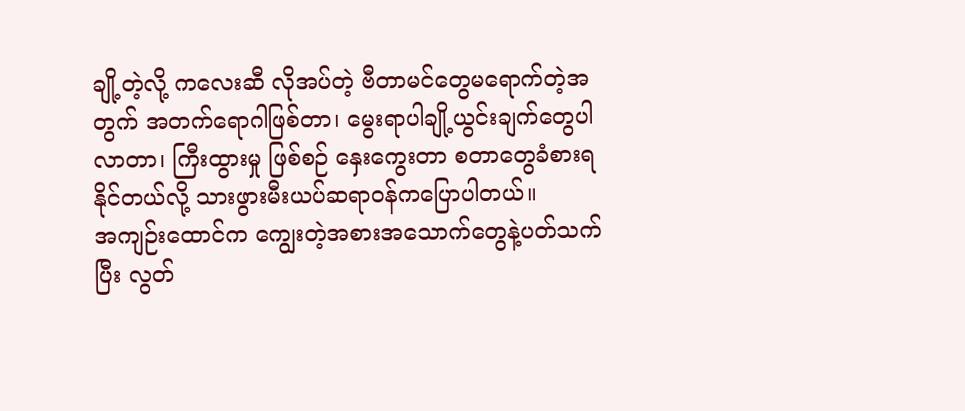ချို့တဲ့လို့ ကလေးဆီ လိုအပ်တဲ့ ဗီတာမင်တွေမရောက်တဲ့အတွက် အတက်ရောဂါဖြစ်တာ၊ မွေးရာပါချို့ယွင်းချက်တွေပါလာတာ၊ ကြီးထွားမှု ဖြစ်စဉ် နှေးကွေးတာ စတာတွေခံစားရနိုင်တယ်လို့ သားဖွားမီးယပ်ဆရာဝန်ကပြောပါတယ်။
အကျဉ်းထောင်က ကျွေးတဲ့အစားအသောက်တွေနဲ့ပတ်သက်ပြီး လွတ်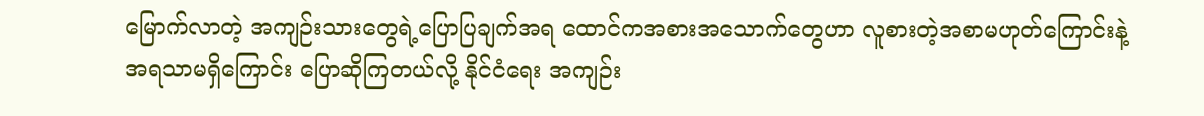မြောက်လာတဲ့ အကျဉ်းသားတွေရဲ့ပြောပြချက်အရ ထောင်ကအစားအသောက်တွေဟာ လူစားတဲ့အစာမဟုတ်ကြောင်းနဲ့ အရသာမရှိကြောင်း ပြောဆိုကြတယ်လို့ နိုင်ငံရေး အကျဉ်း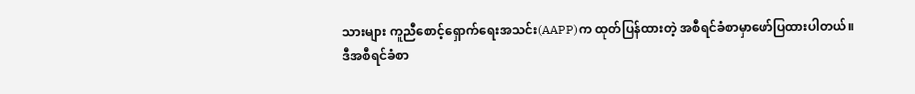သားများ ကူညီစောင့်ရှောက်ရေးအသင်း(AAPP)က ထုတ်ပြန်ထားတဲ့ အစီရင်ခံစာမှာဖော်ပြထားပါတယ်။
ဒီအစီရင်ခံစာ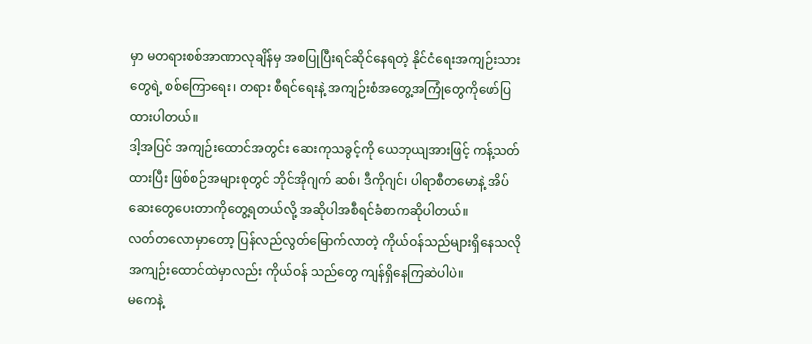မှာ မတရားစစ်အာဏာလုချိန်မှ အစပြုပြီးရင်ဆိုင်နေရတဲ့ နိုင်ငံရေးအကျဉ်းသားတွေရဲ့ စစ်ကြောရေး၊ တရား စီရင်ရေးနဲ့ အကျဉ်းစံအတွေ့အကြုံတွေကိုဖော်ပြထားပါတယ်။
ဒါ့အပြင် အကျဉ်းထောင်အတွင်း ဆေးကုသခွင့်ကို ယေဘုယျအားဖြင့် ကန့်သတ်ထားပြီး ဖြစ်စဉ်အများစုတွင် ဘိုင်အိုဂျက် ဆစ်၊ ဒီကိုဂျင်၊ ပါရာစီတမောနဲ့ အိပ်ဆေးတွေပေးတာကိုတွေ့ရတယ်လို့ အဆိုပါအစီရင်ခံစာကဆိုပါတယ်။
လတ်တလောမှာတော့ ပြန်လည်လွတ်မြောက်လာတဲ့ ကိုယ်ဝန်သည်များရှိနေသလို အကျဉ်းထောင်ထဲမှာလည်း ကိုယ်ဝန် သည်တွေ ကျန်ရှိနေကြဆဲပါပဲ။
မကေနဲ့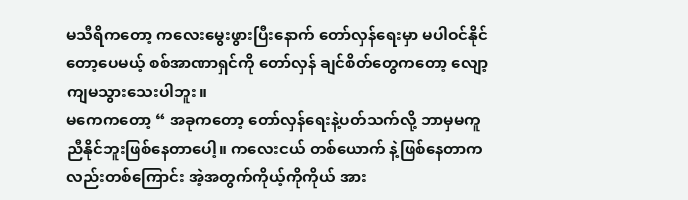မသီရိကတော့ ကလေးမွေးဖွားပြီးနောက် တော်လှန်ရေးမှာ မပါဝင်နိုင်တော့ပေမယ့် စစ်အာဏာရှင်ကို တော်လှန် ချင်စိတ်တွေကတော့ လျော့ကျမသွားသေးပါဘူး။
မကေကတော့ “ အခုကတော့ တော်လှန်ရေးနဲ့ပတ်သက်လို့ ဘာမှမကူညီနိုင်ဘူးဖြစ်နေတာပေါ့။ ကလေးငယ် တစ်ယောက် နဲ့ဖြစ်နေတာကလည်းတစ်ကြောင်း အဲ့အတွက်ကိုယ့်ကိုကိုယ် အား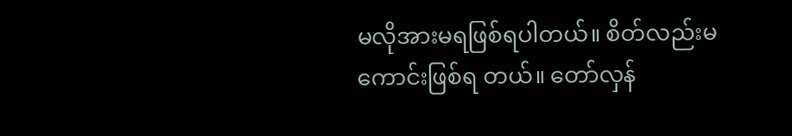မလိုအားမရဖြစ်ရပါတယ်။ စိတ်လည်းမကောင်းဖြစ်ရ တယ်။ တော်လှန်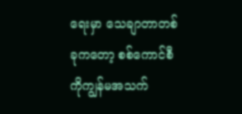ရေးမှာ သေချာတာတစ်ခုကတော့ စစ်ကောင်စီကိုကျွန်မအသက်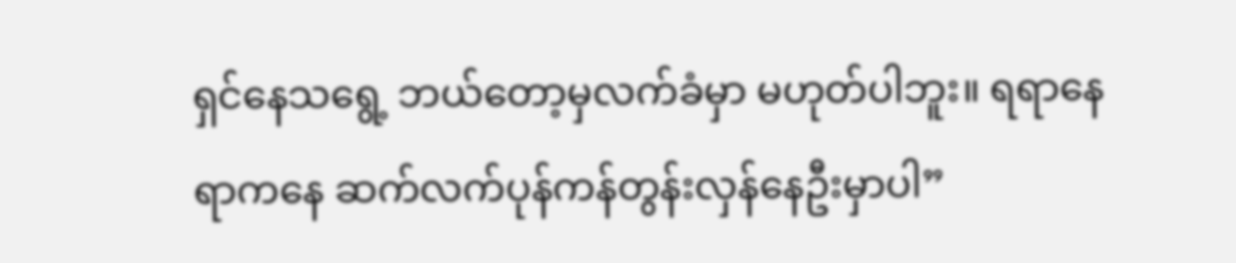ရှင်နေသရွေ့ ဘယ်တော့မှလက်ခံမှာ မဟုတ်ပါဘူး။ ရရာနေရာကနေ ဆက်လက်ပုန်ကန်တွန်းလှန်နေဦးမှာပါ”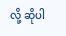လို့ ဆိုပါ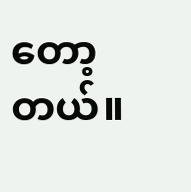တော့တယ်။